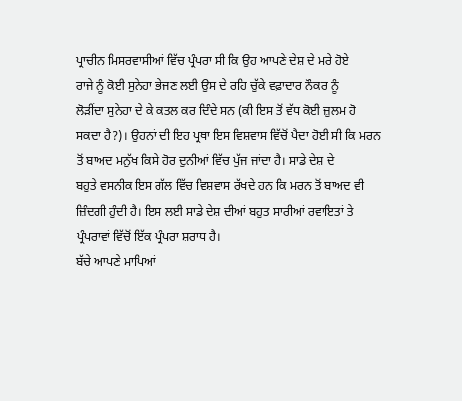ਪ੍ਰਾਚੀਨ ਮਿਸਰਵਾਸੀਆਂ ਵਿੱਚ ਪ੍ਰੰਪਰਾ ਸੀ ਕਿ ਉਹ ਆਪਣੇ ਦੇਸ਼ ਦੇ ਮਰੇ ਹੋਏ
ਰਾਜੇ ਨੂੰ ਕੋਈ ਸੁਨੇਹਾ ਭੇਜਣ ਲਈ ਉਸ ਦੇ ਰਹਿ ਚੁੱਕੇ ਵਫ਼ਾਦਾਰ ਨੌਕਰ ਨੂੰ
ਲੋੜੀਂਦਾ ਸੁਨੇਹਾ ਦੇ ਕੇ ਕਤਲ ਕਰ ਦਿੰਦੇ ਸਨ (ਕੀ ਇਸ ਤੋਂ ਵੱਧ ਕੋਈ ਜ਼ੁਲਮ ਹੋ
ਸਕਦਾ ਹੈ?)। ਉਹਨਾਂ ਦੀ ਇਹ ਪ੍ਰਥਾ ਇਸ ਵਿਸ਼ਵਾਸ ਵਿੱਚੋਂ ਪੈਦਾ ਹੋਈ ਸੀ ਕਿ ਮਰਨ
ਤੋਂ ਬਾਅਦ ਮਨੁੱਖ ਕਿਸੇ ਹੋਰ ਦੁਨੀਆਂ ਵਿੱਚ ਪੁੱਜ ਜਾਂਦਾ ਹੈ। ਸਾਡੇ ਦੇਸ਼ ਦੇ
ਬਹੁਤੇ ਵਸਨੀਕ ਇਸ ਗੱਲ ਵਿੱਚ ਵਿਸ਼ਵਾਸ ਰੱਖਦੇ ਹਨ ਕਿ ਮਰਨ ਤੋਂ ਬਾਅਦ ਵੀ
ਜ਼ਿੰਦਗੀ ਹੁੰਦੀ ਹੈ। ਇਸ ਲਈ ਸਾਡੇ ਦੇਸ਼ ਦੀਆਂ ਬਹੁਤ ਸਾਰੀਆਂ ਰਵਾਇਤਾਂ ਤੇ
ਪ੍ਰੰਪਰਾਵਾਂ ਵਿੱਚੋਂ ਇੱਕ ਪ੍ਰੰਪਰਾ ਸ਼ਰਾਧ ਹੈ।
ਬੱਚੇ ਆਪਣੇ ਮਾਪਿਆਂ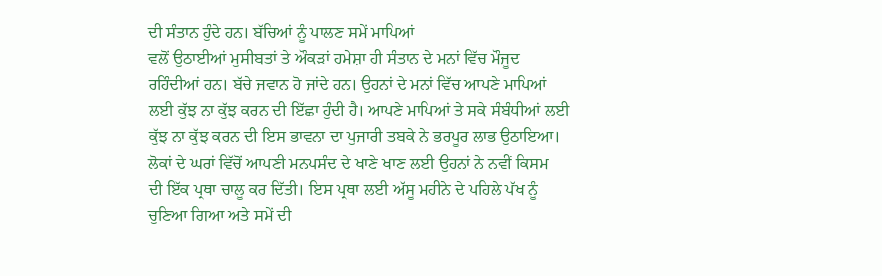ਦੀ ਸੰਤਾਨ ਹੁੰਦੇ ਹਨ। ਬੱਚਿਆਂ ਨੂੰ ਪਾਲਣ ਸਮੇਂ ਮਾਪਿਆਂ
ਵਲੋਂ ਉਠਾਈਆਂ ਮੁਸੀਬਤਾਂ ਤੇ ਔਕੜਾਂ ਹਮੇਸ਼ਾ ਹੀ ਸੰਤਾਨ ਦੇ ਮਨਾਂ ਵਿੱਚ ਮੌਜੂਦ
ਰਹਿੰਦੀਆਂ ਹਨ। ਬੱਚੇ ਜਵਾਨ ਹੋ ਜਾਂਦੇ ਹਨ। ਉਹਨਾਂ ਦੇ ਮਨਾਂ ਵਿੱਚ ਆਪਣੇ ਮਾਪਿਆਂ
ਲਈ ਕੁੱਝ ਨਾ ਕੁੱਝ ਕਰਨ ਦੀ ਇੱਛਾ ਹੁੰਦੀ ਹੈ। ਆਪਣੇ ਮਾਪਿਆਂ ਤੇ ਸਕੇ ਸੰਬੰਧੀਆਂ ਲਈ
ਕੁੱਝ ਨਾ ਕੁੱਝ ਕਰਨ ਦੀ ਇਸ ਭਾਵਨਾ ਦਾ ਪੁਜਾਰੀ ਤਬਕੇ ਨੇ ਭਰਪੂਰ ਲਾਭ ਉਠਾਇਆ।
ਲੋਕਾਂ ਦੇ ਘਰਾਂ ਵਿੱਚੋਂ ਆਪਣੀ ਮਨਪਸੰਦ ਦੇ ਖਾਣੇ ਖਾਣ ਲਈ ਉਹਨਾਂ ਨੇ ਨਵੀਂ ਕਿਸਮ
ਦੀ ਇੱਕ ਪ੍ਰਥਾ ਚਾਲੂ ਕਰ ਦਿੱਤੀ। ਇਸ ਪ੍ਰਥਾ ਲਈ ਅੱਸੂ ਮਹੀਨੇ ਦੇ ਪਹਿਲੇ ਪੱਖ ਨੂੰ
ਚੁਣਿਆ ਗਿਆ ਅਤੇ ਸਮੇਂ ਦੀ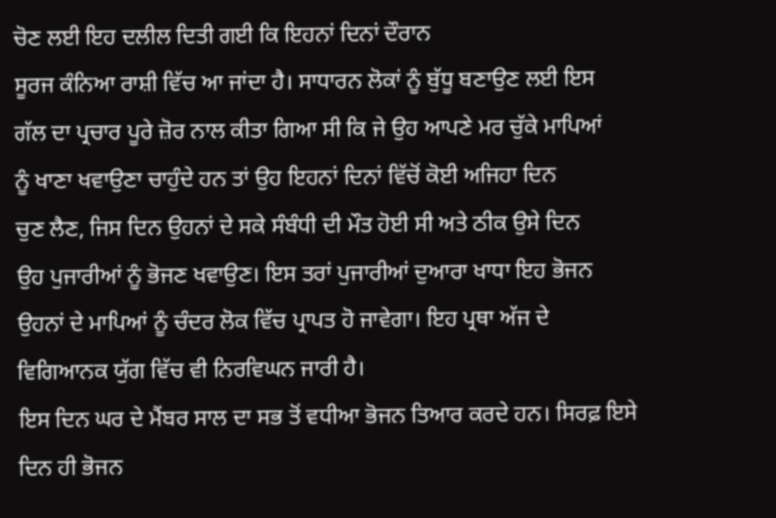ਚੋਣ ਲਈ ਇਹ ਦਲੀਲ ਦਿਤੀ ਗਈ ਕਿ ਇਹਨਾਂ ਦਿਨਾਂ ਦੌਰਾਨ
ਸੂਰਜ ਕੰਨਿਆ ਰਾਸ਼ੀ ਵਿੱਚ ਆ ਜਾਂਦਾ ਹੈ। ਸਾਧਾਰਨ ਲੋਕਾਂ ਨੂੰ ਬੁੱਧੂ ਬਣਾਉਣ ਲਈ ਇਸ
ਗੱਲ ਦਾ ਪ੍ਰਚਾਰ ਪੂਰੇ ਜ਼ੋਰ ਨਾਲ ਕੀਤਾ ਗਿਆ ਸੀ ਕਿ ਜੇ ਉਹ ਆਪਣੇ ਮਰ ਚੁੱਕੇ ਮਾਪਿਆਂ
ਨੂੰ ਖਾਣਾ ਖਵਾਉਣਾ ਚਾਹੁੰਦੇ ਹਨ ਤਾਂ ਉਹ ਇਹਨਾਂ ਦਿਨਾਂ ਵਿੱਚੋਂ ਕੋਈ ਅਜਿਹਾ ਦਿਨ
ਚੁਣ ਲੈਣ, ਜਿਸ ਦਿਨ ਉਹਨਾਂ ਦੇ ਸਕੇ ਸੰਬੰਧੀ ਦੀ ਮੌਤ ਹੋਈ ਸੀ ਅਤੇ ਠੀਕ ਉਸੇ ਦਿਨ
ਉਹ ਪੁਜਾਰੀਆਂ ਨੂੰ ਭੋਜਣ ਖਵਾਉਣ। ਇਸ ਤਰਾਂ ਪੁਜਾਰੀਆਂ ਦੁਆਰਾ ਖਾਧਾ ਇਹ ਭੋਜਨ
ਉਹਨਾਂ ਦੇ ਮਾਪਿਆਂ ਨੂੰ ਚੰਦਰ ਲੋਕ ਵਿੱਚ ਪ੍ਰਾਪਤ ਹੋ ਜਾਵੇਗਾ। ਇਹ ਪ੍ਰਥਾ ਅੱਜ ਦੇ
ਵਿਗਿਆਨਕ ਯੁੱਗ ਵਿੱਚ ਵੀ ਨਿਰਵਿਘਨ ਜਾਰੀ ਹੈ।
ਇਸ ਦਿਨ ਘਰ ਦੇ ਮੈਂਬਰ ਸਾਲ ਦਾ ਸਭ ਤੋਂ ਵਧੀਆ ਭੋਜਨ ਤਿਆਰ ਕਰਦੇ ਹਨ। ਸਿਰਫ਼ ਇਸੇ
ਦਿਨ ਹੀ ਭੋਜਨ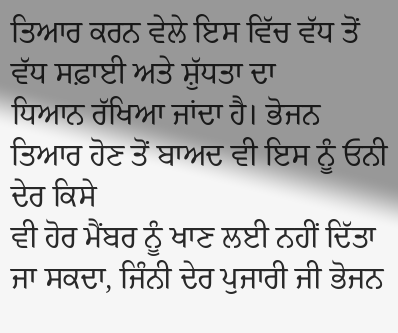ਤਿਆਰ ਕਰਨ ਵੇਲੇ ਇਸ ਵਿੱਚ ਵੱਧ ਤੋਂ ਵੱਧ ਸਫ਼ਾਈ ਅਤੇ ਸ਼ੁੱਧਤਾ ਦਾ
ਧਿਆਨ ਰੱਖਿਆ ਜਾਂਦਾ ਹੈ। ਭੋਜਨ ਤਿਆਰ ਹੋਣ ਤੋਂ ਬਾਅਦ ਵੀ ਇਸ ਨੂੰ ਓਨੀ ਦੇਰ ਕਿਸੇ
ਵੀ ਹੋਰ ਮੈਂਬਰ ਨੂੰ ਖਾਣ ਲਈ ਨਹੀਂ ਦਿੱਤਾ ਜਾ ਸਕਦਾ, ਜਿੰਨੀ ਦੇਰ ਪੁਜਾਰੀ ਜੀ ਭੋਜਨ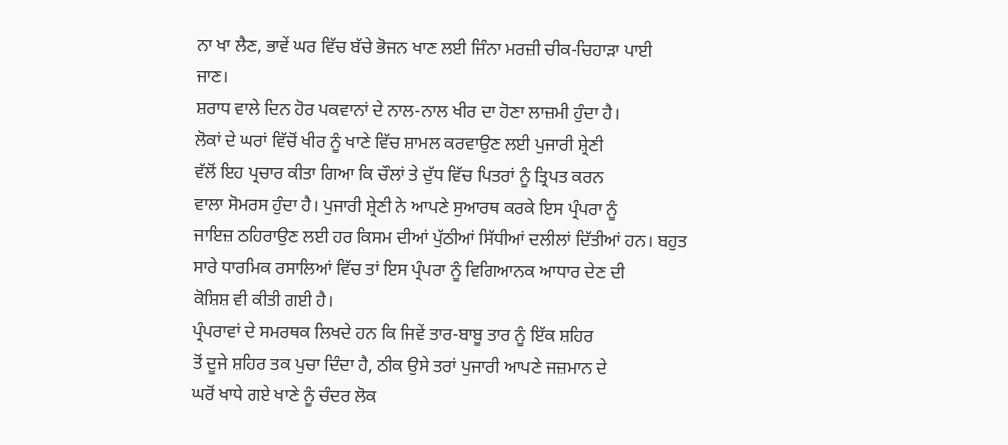ਨਾ ਖਾ ਲੈਣ, ਭਾਵੇਂ ਘਰ ਵਿੱਚ ਬੱਚੇ ਭੋਜਨ ਖਾਣ ਲਈ ਜਿੰਨਾ ਮਰਜ਼ੀ ਚੀਕ-ਚਿਹਾੜਾ ਪਾਈ
ਜਾਣ।
ਸ਼ਰਾਧ ਵਾਲੇ ਦਿਨ ਹੋਰ ਪਕਵਾਨਾਂ ਦੇ ਨਾਲ-ਨਾਲ ਖੀਰ ਦਾ ਹੋਣਾ ਲਾਜ਼ਮੀ ਹੁੰਦਾ ਹੈ।
ਲੋਕਾਂ ਦੇ ਘਰਾਂ ਵਿੱਚੋਂ ਖੀਰ ਨੂੰ ਖਾਣੇ ਵਿੱਚ ਸ਼ਾਮਲ ਕਰਵਾਉਣ ਲਈ ਪੁਜਾਰੀ ਸ਼੍ਰੇਣੀ
ਵੱਲੋਂ ਇਹ ਪ੍ਰਚਾਰ ਕੀਤਾ ਗਿਆ ਕਿ ਚੌਲਾਂ ਤੇ ਦੁੱਧ ਵਿੱਚ ਪਿਤਰਾਂ ਨੂੰ ਤ੍ਰਿਪਤ ਕਰਨ
ਵਾਲਾ ਸੋਮਰਸ ਹੁੰਦਾ ਹੈ। ਪੁਜਾਰੀ ਸ਼੍ਰੇਣੀ ਨੇ ਆਪਣੇ ਸੁਆਰਥ ਕਰਕੇ ਇਸ ਪ੍ਰੰਪਰਾ ਨੂੰ
ਜਾਇਜ਼ ਠਹਿਰਾਉਣ ਲਈ ਹਰ ਕਿਸਮ ਦੀਆਂ ਪੁੱਠੀਆਂ ਸਿੱਧੀਆਂ ਦਲੀਲਾਂ ਦਿੱਤੀਆਂ ਹਨ। ਬਹੁਤ
ਸਾਰੇ ਧਾਰਮਿਕ ਰਸਾਲਿਆਂ ਵਿੱਚ ਤਾਂ ਇਸ ਪ੍ਰੰਪਰਾ ਨੂੰ ਵਿਗਿਆਨਕ ਆਧਾਰ ਦੇਣ ਦੀ
ਕੋਸ਼ਿਸ਼ ਵੀ ਕੀਤੀ ਗਈ ਹੈ।
ਪ੍ਰੰਪਰਾਵਾਂ ਦੇ ਸਮਰਥਕ ਲਿਖਦੇ ਹਨ ਕਿ ਜਿਵੇਂ ਤਾਰ-ਬਾਬੂ ਤਾਰ ਨੂੰ ਇੱਕ ਸ਼ਹਿਰ
ਤੋਂ ਦੂਜੇ ਸ਼ਹਿਰ ਤਕ ਪੁਚਾ ਦਿੰਦਾ ਹੈ, ਠੀਕ ਉਸੇ ਤਰਾਂ ਪੁਜਾਰੀ ਆਪਣੇ ਜਜ਼ਮਾਨ ਦੇ
ਘਰੋਂ ਖਾਧੇ ਗਏ ਖਾਣੇ ਨੂੰ ਚੰਦਰ ਲੋਕ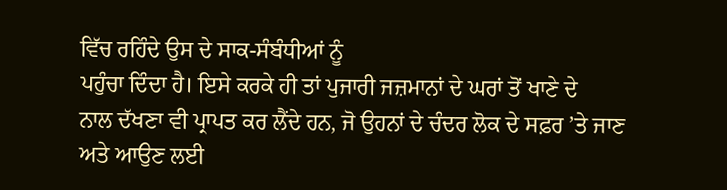ਵਿੱਚ ਰਹਿੰਦੇ ਉਸ ਦੇ ਸਾਕ-ਸੰਬੰਧੀਆਂ ਨੂੰ
ਪਹੁੰਚਾ ਦਿੰਦਾ ਹੈ। ਇਸੇ ਕਰਕੇ ਹੀ ਤਾਂ ਪੁਜਾਰੀ ਜਜ਼ਮਾਨਾਂ ਦੇ ਘਰਾਂ ਤੋਂ ਖਾਣੇ ਦੇ
ਨਾਲ ਦੱਖਣਾ ਵੀ ਪ੍ਰਾਪਤ ਕਰ ਲੈਂਦੇ ਹਨ, ਜੋ ਉਹਨਾਂ ਦੇ ਚੰਦਰ ਲੋਕ ਦੇ ਸਫ਼ਰ ’ਤੇ ਜਾਣ
ਅਤੇ ਆਉਣ ਲਈ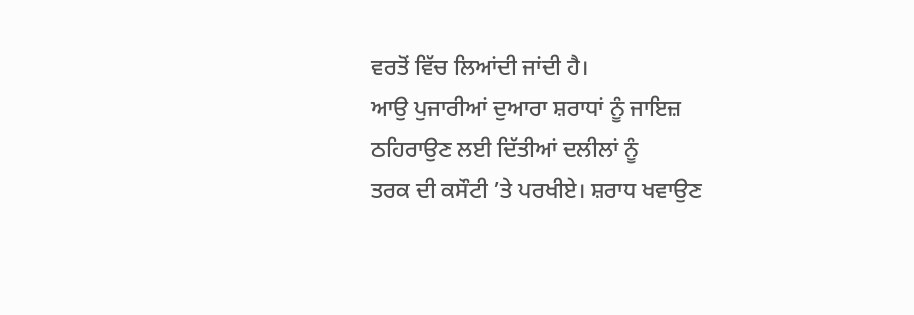ਵਰਤੋਂ ਵਿੱਚ ਲਿਆਂਦੀ ਜਾਂਦੀ ਹੈ।
ਆਉ ਪੁਜਾਰੀਆਂ ਦੁਆਰਾ ਸ਼ਰਾਧਾਂ ਨੂੰ ਜਾਇਜ਼ ਠਹਿਰਾਉਣ ਲਈ ਦਿੱਤੀਆਂ ਦਲੀਲਾਂ ਨੂੰ
ਤਰਕ ਦੀ ਕਸੌਟੀ ’ਤੇ ਪਰਖੀਏ। ਸ਼ਰਾਧ ਖਵਾਉਣ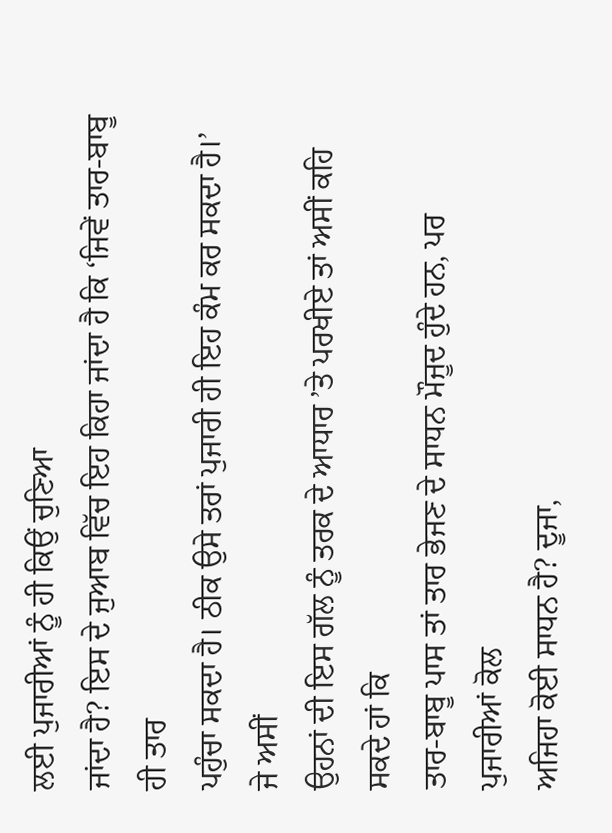ਲਈ ਪੁਜਾਰੀਆਂ ਨੂੰ ਹੀ ਕਿਉਂ ਚੁਣਿਆ
ਜਾਂਦਾ ਹੈ? ਇਸ ਦੇ ਜੁਆਬ ਵਿੱਚ ਇਹ ਕਿਹਾ ਜਾਂਦਾ ਹੈ ਕਿ ‘ਜਿਵੇਂ ਤਾਰ-ਬਾਬੂ ਹੀ ਤਾਰ
ਪਹੁੰਚਾ ਸਕਦਾ ਹੈ। ਠੀਕ ਉਸੇ ਤਰਾਂ ਪੁਜਾਰੀ ਹੀ ਇਹ ਕੰਮ ਕਰ ਸਕਦਾ ਹੈ।’ ਜੇ ਅਸੀਂ
ਉਹਨਾਂ ਦੀ ਇਸ ਗੱਲ ਨੂੰ ਤਰਕ ਦੇ ਆਧਾਰ ’ਤੇ ਪਰਖੀਏ ਤਾਂ ਅਸੀਂ ਕਹਿ ਸਕਦੇ ਹਾਂ ਕਿ
ਤਾਰ-ਬਾਬੂ ਪਾਸ ਤਾਂ ਤਾਰ ਭੇਜਣ ਦੇ ਸਾਧਨ ਮੌਜੂਦ ਹੁੰਦੇ ਹਨ, ਪਰ ਪੁਜਾਰੀਆਂ ਕੋਲ
ਅਜਿਹਾ ਕੋਈ ਸਾਧਨ ਹੈ? ਦੂਜਾ,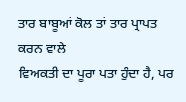ਤਾਰ ਬਾਬੂਆਂ ਕੋਲ ਤਾਂ ਤਾਰ ਪ੍ਰਾਪਤ ਕਰਨ ਵਾਲੇ
ਵਿਅਕਤੀ ਦਾ ਪੂਰਾ ਪਤਾ ਹੁੰਦਾ ਹੈ, ਪਰ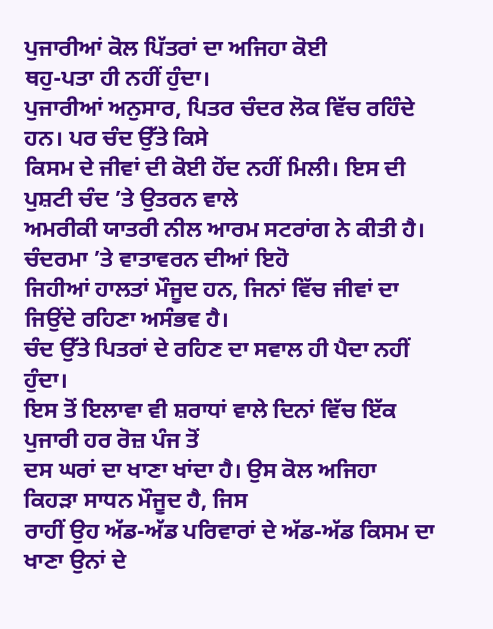ਪੁਜਾਰੀਆਂ ਕੋਲ ਪਿੱਤਰਾਂ ਦਾ ਅਜਿਹਾ ਕੋਈ
ਥਹੁ-ਪਤਾ ਹੀ ਨਹੀਂ ਹੁੰਦਾ।
ਪੁਜਾਰੀਆਂ ਅਨੁਸਾਰ, ਪਿਤਰ ਚੰਦਰ ਲੋਕ ਵਿੱਚ ਰਹਿੰਦੇ ਹਨ। ਪਰ ਚੰਦ ਉੱਤੇ ਕਿਸੇ
ਕਿਸਮ ਦੇ ਜੀਵਾਂ ਦੀ ਕੋਈ ਹੋਂਦ ਨਹੀਂ ਮਿਲੀ। ਇਸ ਦੀ ਪੁਸ਼ਟੀ ਚੰਦ ’ਤੇ ਉਤਰਨ ਵਾਲੇ
ਅਮਰੀਕੀ ਯਾਤਰੀ ਨੀਲ ਆਰਮ ਸਟਰਾਂਗ ਨੇ ਕੀਤੀ ਹੈ। ਚੰਦਰਮਾ ’ਤੇ ਵਾਤਾਵਰਨ ਦੀਆਂ ਇਹੋ
ਜਿਹੀਆਂ ਹਾਲਤਾਂ ਮੌਜੂਦ ਹਨ, ਜਿਨਾਂ ਵਿੱਚ ਜੀਵਾਂ ਦਾ ਜਿਉਂਦੇ ਰਹਿਣਾ ਅਸੰਭਵ ਹੈ।
ਚੰਦ ਉੱਤੇ ਪਿਤਰਾਂ ਦੇ ਰਹਿਣ ਦਾ ਸਵਾਲ ਹੀ ਪੈਦਾ ਨਹੀਂ ਹੁੰਦਾ।
ਇਸ ਤੋਂ ਇਲਾਵਾ ਵੀ ਸ਼ਰਾਧਾਂ ਵਾਲੇ ਦਿਨਾਂ ਵਿੱਚ ਇੱਕ ਪੁਜਾਰੀ ਹਰ ਰੋਜ਼ ਪੰਜ ਤੋਂ
ਦਸ ਘਰਾਂ ਦਾ ਖਾਣਾ ਖਾਂਦਾ ਹੈ। ਉਸ ਕੋਲ ਅਜਿਹਾ ਕਿਹੜਾ ਸਾਧਨ ਮੌਜੂਦ ਹੈ, ਜਿਸ
ਰਾਹੀਂ ਉਹ ਅੱਡ-ਅੱਡ ਪਰਿਵਾਰਾਂ ਦੇ ਅੱਡ-ਅੱਡ ਕਿਸਮ ਦਾ ਖਾਣਾ ਉਨਾਂ ਦੇ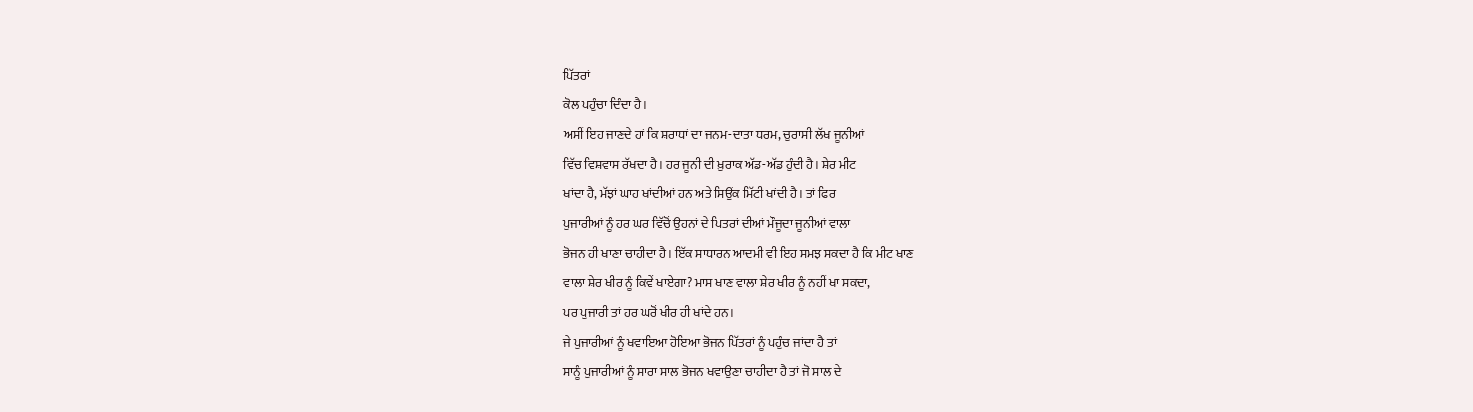ਪਿੱਤਰਾਂ
ਕੋਲ ਪਹੁੰਚਾ ਦਿੰਦਾ ਹੈ।
ਅਸੀਂ ਇਹ ਜਾਣਦੇ ਹਾਂ ਕਿ ਸ਼ਰਾਧਾਂ ਦਾ ਜਨਮ-ਦਾਤਾ ਧਰਮ, ਚੁਰਾਸੀ ਲੱਖ ਜੂਨੀਆਂ
ਵਿੱਚ ਵਿਸ਼ਵਾਸ ਰੱਖਦਾ ਹੈ। ਹਰ ਜੂਨੀ ਦੀ ਖ਼ੁਰਾਕ ਅੱਡ-ਅੱਡ ਹੁੰਦੀ ਹੈ। ਸ਼ੇਰ ਮੀਟ
ਖਾਂਦਾ ਹੈ, ਮੱਝਾਂ ਘਾਹ ਖਾਂਦੀਆਂ ਹਨ ਅਤੇ ਸਿਉਂਕ ਮਿੱਟੀ ਖਾਂਦੀ ਹੈ। ਤਾਂ ਫਿਰ
ਪੁਜਾਰੀਆਂ ਨੂੰ ਹਰ ਘਰ ਵਿੱਚੋਂ ਉਹਨਾਂ ਦੇ ਪਿਤਰਾਂ ਦੀਆਂ ਮੌਜੂਦਾ ਜੂਨੀਆਂ ਵਾਲਾ
ਭੋਜਨ ਹੀ ਖਾਣਾ ਚਾਹੀਦਾ ਹੈ। ਇੱਕ ਸਾਧਾਰਨ ਆਦਮੀ ਵੀ ਇਹ ਸਮਝ ਸਕਦਾ ਹੈ ਕਿ ਮੀਟ ਖਾਣ
ਵਾਲਾ ਸ਼ੇਰ ਖੀਰ ਨੂੰ ਕਿਵੇਂ ਖਾਏਗਾ? ਮਾਸ ਖਾਣ ਵਾਲਾ ਸ਼ੇਰ ਖੀਰ ਨੂੰ ਨਹੀਂ ਖਾ ਸਕਦਾ,
ਪਰ ਪੁਜਾਰੀ ਤਾਂ ਹਰ ਘਰੋਂ ਖੀਰ ਹੀ ਖਾਂਦੇ ਹਨ।
ਜੇ ਪੁਜਾਰੀਆਂ ਨੂੰ ਖਵਾਇਆ ਹੋਇਆ ਭੋਜਨ ਪਿੱਤਰਾਂ ਨੂੰ ਪਹੁੰਚ ਜਾਂਦਾ ਹੈ ਤਾਂ
ਸਾਨੂੰ ਪੁਜਾਰੀਆਂ ਨੂੰ ਸਾਰਾ ਸਾਲ ਭੋਜਨ ਖਵਾਉਣਾ ਚਾਹੀਦਾ ਹੈ ਤਾਂ ਜੋ ਸਾਲ ਦੇ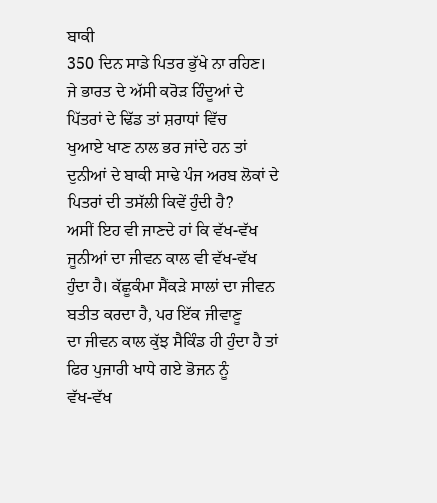ਬਾਕੀ
350 ਦਿਨ ਸਾਡੇ ਪਿਤਰ ਭੁੱਖੇ ਨਾ ਰਹਿਣ।
ਜੇ ਭਾਰਤ ਦੇ ਅੱਸੀ ਕਰੋੜ ਹਿੰਦੂਆਂ ਦੇ ਪਿੱਤਰਾਂ ਦੇ ਢਿੱਡ ਤਾਂ ਸ਼ਰਾਧਾਂ ਵਿੱਚ
ਖੁਆਏ ਖਾਣ ਨਾਲ ਭਰ ਜਾਂਦੇ ਹਨ ਤਾਂ ਦੁਨੀਆਂ ਦੇ ਬਾਕੀ ਸਾਢੇ ਪੰਜ ਅਰਬ ਲੋਕਾਂ ਦੇ
ਪਿਤਰਾਂ ਦੀ ਤਸੱਲੀ ਕਿਵੇਂ ਹੁੰਦੀ ਹੈ?
ਅਸੀਂ ਇਹ ਵੀ ਜਾਣਦੇ ਹਾਂ ਕਿ ਵੱਖ-ਵੱਖ ਜੂਨੀਆਂ ਦਾ ਜੀਵਨ ਕਾਲ ਵੀ ਵੱਖ-ਵੱਖ
ਹੁੰਦਾ ਹੈ। ਕੱਛੂਕੰਮਾ ਸੈਂਕੜੇ ਸਾਲਾਂ ਦਾ ਜੀਵਨ ਬਤੀਤ ਕਰਦਾ ਹੈ, ਪਰ ਇੱਕ ਜੀਵਾਣੂ
ਦਾ ਜੀਵਨ ਕਾਲ ਕੁੱਝ ਸੈਕਿੰਡ ਹੀ ਹੁੰਦਾ ਹੈ ਤਾਂ ਫਿਰ ਪੁਜਾਰੀ ਖਾਧੇ ਗਏ ਭੋਜਨ ਨੂੰ
ਵੱਖ-ਵੱਖ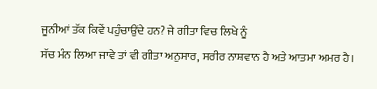ਜੂਨੀਆਂ ਤੱਕ ਕਿਵੇਂ ਪਹੁੰਚਾਉਂਦੇ ਹਨ? ਜੇ ਗੀਤਾ ਵਿਚ ਲਿਖੇ ਨੂੰ
ਸੱਚ ਮੰਨ ਲਿਆ ਜਾਵੇ ਤਾਂ ਵੀ ਗੀਤਾ ਅਨੁਸਾਰ, ਸਰੀਰ ਨਾਸ਼ਵਾਨ ਹੈ ਅਤੇ ਆਤਮਾ ਅਮਰ ਹੈ।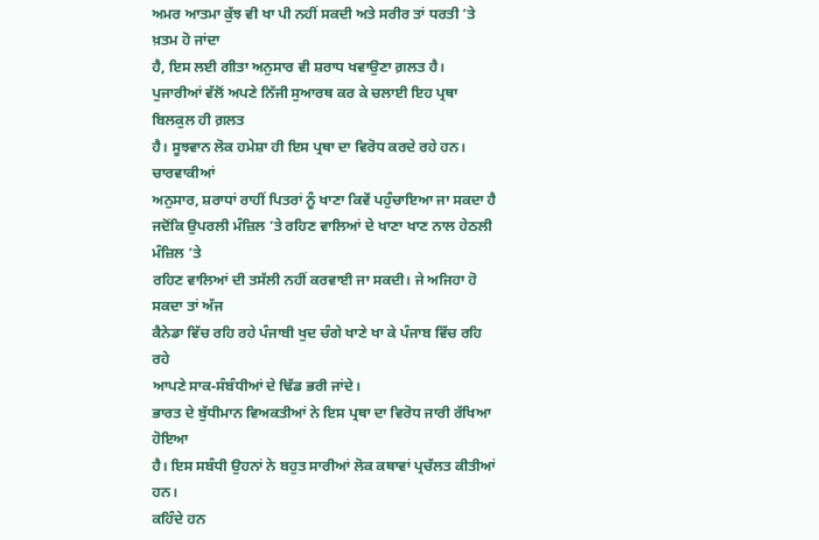ਅਮਰ ਆਤਮਾ ਕੁੱਝ ਵੀ ਖਾ ਪੀ ਨਹੀਂ ਸਕਦੀ ਅਤੇ ਸਰੀਰ ਤਾਂ ਧਰਤੀ ’ਤੇ ਖ਼ਤਮ ਹੋ ਜਾਂਦਾ
ਹੈ, ਇਸ ਲਈ ਗੀਤਾ ਅਨੁਸਾਰ ਵੀ ਸ਼ਰਾਧ ਖਵਾਉਣਾ ਗ਼ਲਤ ਹੈ।
ਪੁਜਾਰੀਆਂ ਵੱਲੋਂ ਅਪਣੇ ਨਿੱਜੀ ਸੁਆਰਥ ਕਰ ਕੇ ਚਲਾਈ ਇਹ ਪ੍ਰਥਾ ਬਿਲਕੁਲ ਹੀ ਗ਼ਲਤ
ਹੈ। ਸੂਝਵਾਨ ਲੋਕ ਹਮੇਸ਼ਾ ਹੀ ਇਸ ਪ੍ਰਥਾ ਦਾ ਵਿਰੋਧ ਕਰਦੇ ਰਹੇ ਹਨ। ਚਾਰਵਾਕੀਆਂ
ਅਨੁਸਾਰ, ਸ਼ਰਾਧਾਂ ਰਾਹੀਂ ਪਿਤਰਾਂ ਨੂੰ ਖਾਣਾ ਕਿਵੇਂ ਪਹੁੰਚਾਇਆ ਜਾ ਸਕਦਾ ਹੈ
ਜਦੋਂਕਿ ਉਪਰਲੀ ਮੰਜ਼ਿਲ ’ਤੇ ਰਹਿਣ ਵਾਲਿਆਂ ਦੇ ਖਾਣਾ ਖਾਣ ਨਾਲ ਹੇਠਲੀ ਮੰਜ਼ਿਲ ’ਤੇ
ਰਹਿਣ ਵਾਲਿਆਂ ਦੀ ਤਸੱਲੀ ਨਹੀਂ ਕਰਵਾਈ ਜਾ ਸਕਦੀ। ਜੇ ਅਜਿਹਾ ਹੋ ਸਕਦਾ ਤਾਂ ਅੱਜ
ਕੈਨੇਡਾ ਵਿੱਚ ਰਹਿ ਰਹੇ ਪੰਜਾਬੀ ਖੁਦ ਚੰਗੇ ਖਾਣੇ ਖਾ ਕੇ ਪੰਜਾਬ ਵਿੱਚ ਰਹਿ ਰਹੇ
ਆਪਣੇ ਸਾਕ-ਸੰਬੰਧੀਆਂ ਦੇ ਢਿੱਡ ਭਰੀ ਜਾਂਦੇ।
ਭਾਰਤ ਦੇ ਬੁੱਧੀਮਾਨ ਵਿਅਕਤੀਆਂ ਨੇ ਇਸ ਪ੍ਰਥਾ ਦਾ ਵਿਰੋਧ ਜਾਰੀ ਰੱਖਿਆ ਹੋਇਆ
ਹੈ। ਇਸ ਸਬੰਧੀ ਉਹਨਾਂ ਨੇ ਬਹੁਤ ਸਾਰੀਆਂ ਲੋਕ ਕਥਾਵਾਂ ਪ੍ਰਚੱਲਤ ਕੀਤੀਆਂ ਹਨ।
ਕਹਿੰਦੇ ਹਨ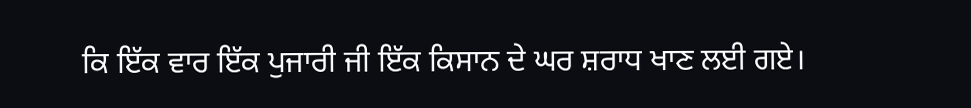ਕਿ ਇੱਕ ਵਾਰ ਇੱਕ ਪੁਜਾਰੀ ਜੀ ਇੱਕ ਕਿਸਾਨ ਦੇ ਘਰ ਸ਼ਰਾਧ ਖਾਣ ਲਈ ਗਏ।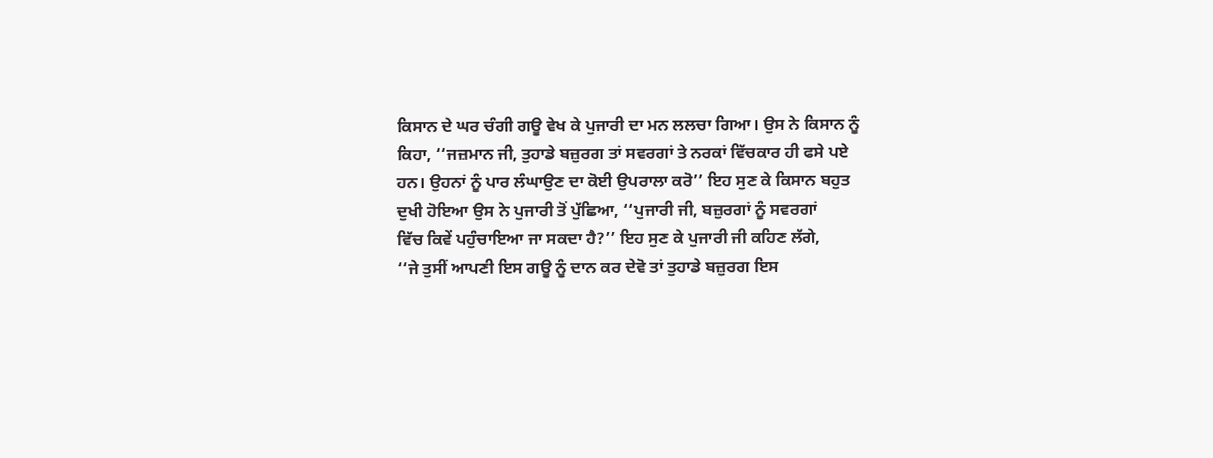ਕਿਸਾਨ ਦੇ ਘਰ ਚੰਗੀ ਗਊ ਵੇਖ ਕੇ ਪੁਜਾਰੀ ਦਾ ਮਨ ਲਲਚਾ ਗਿਆ। ਉਸ ਨੇ ਕਿਸਾਨ ਨੂੰ
ਕਿਹਾ, ‘‘ਜਜ਼ਮਾਨ ਜੀ, ਤੁਹਾਡੇ ਬਜ਼ੁਰਗ ਤਾਂ ਸਵਰਗਾਂ ਤੇ ਨਰਕਾਂ ਵਿੱਚਕਾਰ ਹੀ ਫਸੇ ਪਏ
ਹਨ। ਉਹਨਾਂ ਨੂੰ ਪਾਰ ਲੰਘਾਉਣ ਦਾ ਕੋਈ ਉਪਰਾਲਾ ਕਰੋ’’ ਇਹ ਸੁਣ ਕੇ ਕਿਸਾਨ ਬਹੁਤ
ਦੁਖੀ ਹੋਇਆ ਉਸ ਨੇ ਪੁਜਾਰੀ ਤੋਂ ਪੁੱਛਿਆ, ‘‘ਪੁਜਾਰੀ ਜੀ, ਬਜ਼ੁਰਗਾਂ ਨੂੰ ਸਵਰਗਾਂ
ਵਿੱਚ ਕਿਵੇਂ ਪਹੁੰਚਾਇਆ ਜਾ ਸਕਦਾ ਹੈ?’’ ਇਹ ਸੁਣ ਕੇ ਪੁਜਾਰੀ ਜੀ ਕਹਿਣ ਲੱਗੇ,
‘‘ਜੇ ਤੁਸੀਂ ਆਪਣੀ ਇਸ ਗਊ ਨੂੰ ਦਾਨ ਕਰ ਦੇਵੋ ਤਾਂ ਤੁਹਾਡੇ ਬਜ਼ੁਰਗ ਇਸ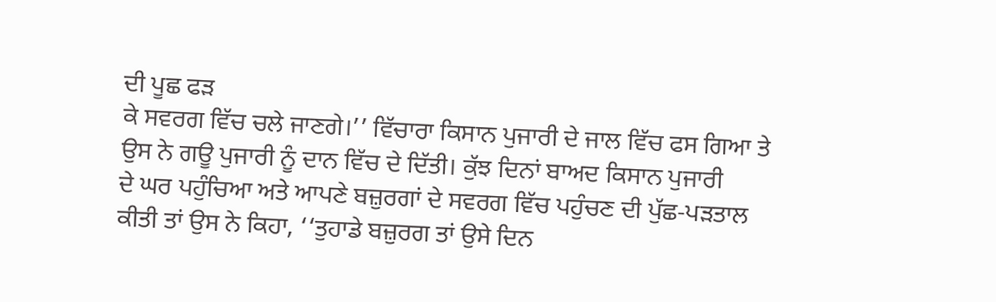ਦੀ ਪੂਛ ਫੜ
ਕੇ ਸਵਰਗ ਵਿੱਚ ਚਲੇ ਜਾਣਗੇ।’’ ਵਿੱਚਾਰਾ ਕਿਸਾਨ ਪੁਜਾਰੀ ਦੇ ਜਾਲ ਵਿੱਚ ਫਸ ਗਿਆ ਤੇ
ਉਸ ਨੇ ਗਊ ਪੁਜਾਰੀ ਨੂੰ ਦਾਨ ਵਿੱਚ ਦੇ ਦਿੱਤੀ। ਕੁੱਝ ਦਿਨਾਂ ਬਾਅਦ ਕਿਸਾਨ ਪੁਜਾਰੀ
ਦੇ ਘਰ ਪਹੁੰਚਿਆ ਅਤੇ ਆਪਣੇ ਬਜ਼ੁਰਗਾਂ ਦੇ ਸਵਰਗ ਵਿੱਚ ਪਹੁੰਚਣ ਦੀ ਪੁੱਛ-ਪੜਤਾਲ
ਕੀਤੀ ਤਾਂ ਉਸ ਨੇ ਕਿਹਾ, ‘‘ਤੁਹਾਡੇ ਬਜ਼ੁਰਗ ਤਾਂ ਉਸੇ ਦਿਨ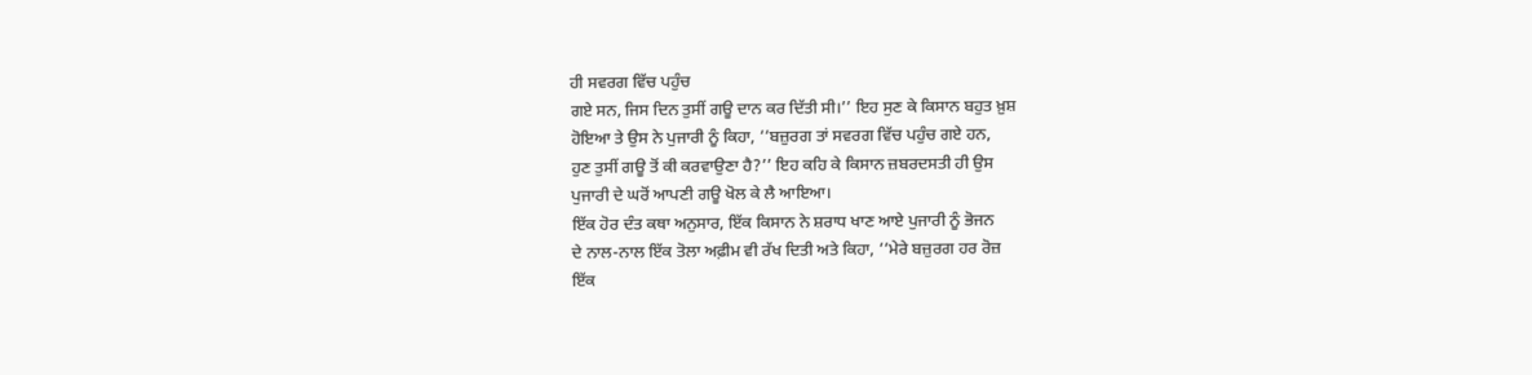ਹੀ ਸਵਰਗ ਵਿੱਚ ਪਹੁੰਚ
ਗਏ ਸਨ, ਜਿਸ ਦਿਨ ਤੁਸੀਂ ਗਊ ਦਾਨ ਕਰ ਦਿੱਤੀ ਸੀ।’’ ਇਹ ਸੁਣ ਕੇ ਕਿਸਾਨ ਬਹੁਤ ਖ਼ੁਸ਼
ਹੋਇਆ ਤੇ ਉਸ ਨੇ ਪੁਜਾਰੀ ਨੂੰ ਕਿਹਾ, ‘‘ਬਜ਼ੁਰਗ ਤਾਂ ਸਵਰਗ ਵਿੱਚ ਪਹੁੰਚ ਗਏ ਹਨ,
ਹੁਣ ਤੁਸੀਂ ਗਊ ਤੋਂ ਕੀ ਕਰਵਾਉਣਾ ਹੈ?’’ ਇਹ ਕਹਿ ਕੇ ਕਿਸਾਨ ਜ਼ਬਰਦਸਤੀ ਹੀ ਉਸ
ਪੁਜਾਰੀ ਦੇ ਘਰੋਂ ਆਪਣੀ ਗਊ ਖੋਲ ਕੇ ਲੈ ਆਇਆ।
ਇੱਕ ਹੋਰ ਦੰਤ ਕਥਾ ਅਨੁਸਾਰ, ਇੱਕ ਕਿਸਾਨ ਨੇ ਸ਼ਰਾਧ ਖਾਣ ਆਏ ਪੁਜਾਰੀ ਨੂੰ ਭੋਜਨ
ਦੇ ਨਾਲ-ਨਾਲ ਇੱਕ ਤੋਲਾ ਅਫ਼ੀਮ ਵੀ ਰੱਖ ਦਿਤੀ ਅਤੇ ਕਿਹਾ, ‘‘ਮੇਰੇ ਬਜ਼ੁਰਗ ਹਰ ਰੋਜ਼
ਇੱਕ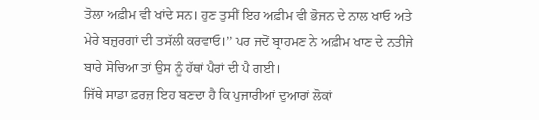ਤੋਲਾ ਅਫ਼ੀਮ ਵੀ ਖਾਂਦੇ ਸਨ। ਹੁਣ ਤੁਸੀਂ ਇਹ ਅਫ਼ੀਮ ਵੀ ਭੋਜਨ ਦੇ ਨਾਲ ਖਾਓ ਅਤੇ
ਮੇਰੇ ਬਜ਼ੁਰਗਾਂ ਦੀ ਤਸੱਲੀ ਕਰਵਾਓ।’’ ਪਰ ਜਦੋਂ ਬ੍ਰਾਹਮਣ ਨੇ ਅਫ਼ੀਮ ਖਾਣ ਦੇ ਨਤੀਜੇ
ਬਾਰੇ ਸੋਚਿਆ ਤਾਂ ਉਸ ਨੂੰ ਹੱਥਾਂ ਪੈਰਾਂ ਦੀ ਪੈ ਗਈ।
ਜਿੱਥੇ ਸਾਡਾ ਫ਼ਰਜ਼ ਇਹ ਬਣਦਾ ਹੈ ਕਿ ਪੁਜਾਰੀਆਂ ਦੁਆਰਾਂ ਲੋਕਾਂ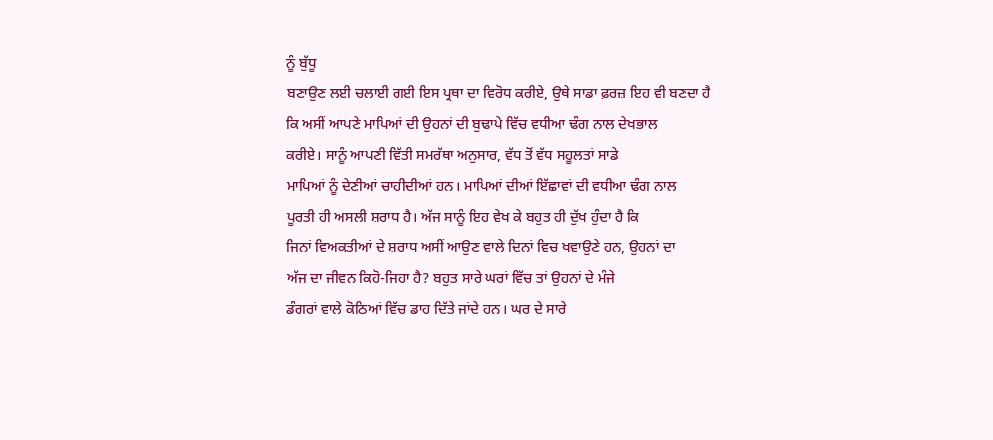ਨੂੰ ਬੁੱਧੂ
ਬਣਾਉਣ ਲਈ ਚਲਾਈ ਗਈ ਇਸ ਪ੍ਰਥਾ ਦਾ ਵਿਰੋਧ ਕਰੀਏ, ਉਥੇ ਸਾਡਾ ਫ਼ਰਜ਼ ਇਹ ਵੀ ਬਣਦਾ ਹੈ
ਕਿ ਅਸੀਂ ਆਪਣੇ ਮਾਪਿਆਂ ਦੀ ਉਹਨਾਂ ਦੀ ਬੁਢਾਪੇ ਵਿੱਚ ਵਧੀਆ ਢੰਗ ਨਾਲ ਦੇਖਭਾਲ
ਕਰੀਏ। ਸਾਨੂੰ ਆਪਣੀ ਵਿੱਤੀ ਸਮਰੱਥਾ ਅਨੁਸਾਰ, ਵੱਧ ਤੋਂ ਵੱਧ ਸਹੂਲਤਾਂ ਸਾਡੇ
ਮਾਪਿਆਂ ਨੂੰ ਦੇਣੀਆਂ ਚਾਹੀਦੀਆਂ ਹਨ। ਮਾਪਿਆਂ ਦੀਆਂ ਇੱਛਾਵਾਂ ਦੀ ਵਧੀਆ ਢੰਗ ਨਾਲ
ਪੂਰਤੀ ਹੀ ਅਸਲੀ ਸ਼ਰਾਧ ਹੈ। ਅੱਜ ਸਾਨੂੰ ਇਹ ਵੇਖ ਕੇ ਬਹੁਤ ਹੀ ਦੁੱਖ ਹੁੰਦਾ ਹੈ ਕਿ
ਜਿਨਾਂ ਵਿਅਕਤੀਆਂ ਦੇ ਸ਼ਰਾਧ ਅਸੀਂ ਆਉਣ ਵਾਲੇ ਦਿਨਾਂ ਵਿਚ ਖਵਾਉਣੇ ਹਨ, ਉਹਨਾਂ ਦਾ
ਅੱਜ ਦਾ ਜੀਵਨ ਕਿਹੋ-ਜਿਹਾ ਹੈ? ਬਹੁਤ ਸਾਰੇ ਘਰਾਂ ਵਿੱਚ ਤਾਂ ਉਹਨਾਂ ਦੇ ਮੰਜੇ
ਡੰਗਰਾਂ ਵਾਲੇ ਕੋਠਿਆਂ ਵਿੱਚ ਡਾਹ ਦਿੱਤੇ ਜਾਂਦੇ ਹਨ। ਘਰ ਦੇ ਸਾਰੇ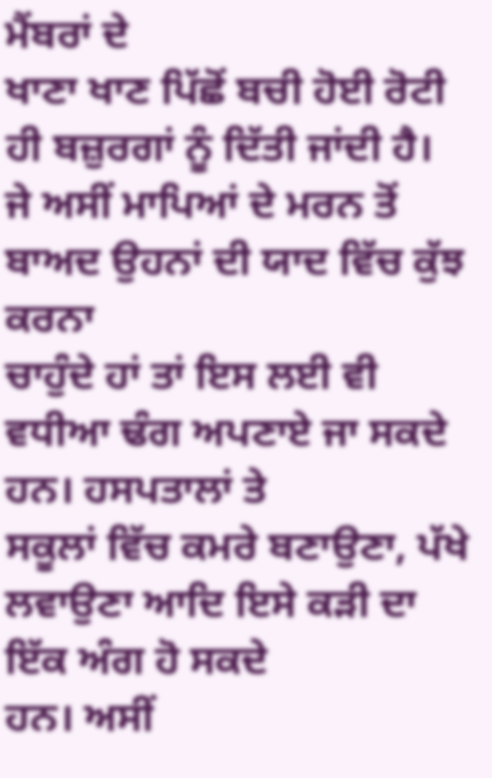ਮੈਂਬਰਾਂ ਦੇ
ਖਾਣਾ ਖਾਣ ਪਿੱਛੋਂ ਬਚੀ ਹੋਈ ਰੋਟੀ ਹੀ ਬਜ਼ੁਰਗਾਂ ਨੂੰ ਦਿੱਤੀ ਜਾਂਦੀ ਹੈ।
ਜੇ ਅਸੀਂ ਮਾਪਿਆਂ ਦੇ ਮਰਨ ਤੋਂ ਬਾਅਦ ਉਹਨਾਂ ਦੀ ਯਾਦ ਵਿੱਚ ਕੁੱਝ ਕਰਨਾ
ਚਾਹੁੰਦੇ ਹਾਂ ਤਾਂ ਇਸ ਲਈ ਵੀ ਵਧੀਆ ਢੰਗ ਅਪਣਾਏ ਜਾ ਸਕਦੇ ਹਨ। ਹਸਪਤਾਲਾਂ ਤੇ
ਸਕੂਲਾਂ ਵਿੱਚ ਕਮਰੇ ਬਣਾਉਣਾ, ਪੱਖੇ ਲਵਾਉਣਾ ਆਦਿ ਇਸੇ ਕੜੀ ਦਾ ਇੱਕ ਅੰਗ ਹੋ ਸਕਦੇ
ਹਨ। ਅਸੀਂ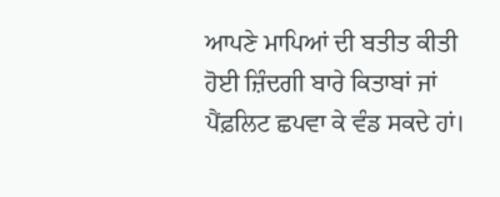ਆਪਣੇ ਮਾਪਿਆਂ ਦੀ ਬਤੀਤ ਕੀਤੀ ਹੋਈ ਜ਼ਿੰਦਗੀ ਬਾਰੇ ਕਿਤਾਬਾਂ ਜਾਂ
ਪੈਂਫ਼ਲਿਟ ਛਪਵਾ ਕੇ ਵੰਡ ਸਕਦੇ ਹਾਂ।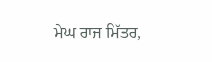ਮੇਘ ਰਾਜ ਮਿੱਤਰ,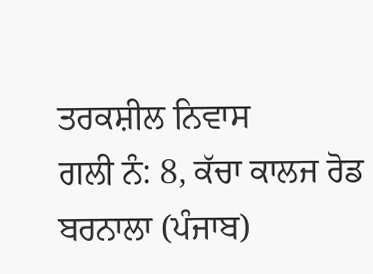ਤਰਕਸ਼ੀਲ ਨਿਵਾਸ
ਗਲੀ ਨੰ: 8, ਕੱਚਾ ਕਾਲਜ ਰੋਡ
ਬਰਨਾਲਾ (ਪੰਜਾਬ)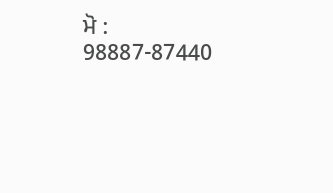ਮੋ : 98887-87440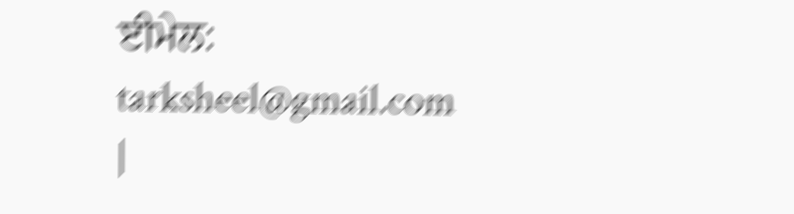ਈਮੇਲ:
tarksheel@gmail.com
|